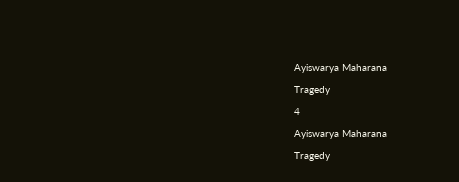Ayiswarya Maharana

Tragedy

4

Ayiswarya Maharana

Tragedy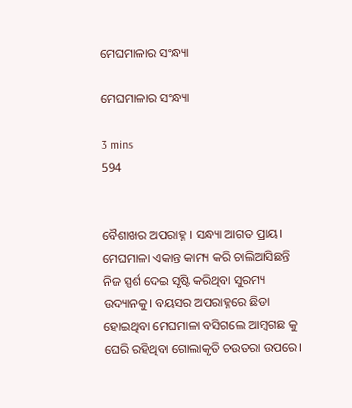ମେଘମାଳାର ସଂନ୍ଧ୍ୟା

ମେଘମାଳାର ସଂନ୍ଧ୍ୟା

3 mins
594


ବୈଶାଖର ଅପରାହ୍ନ । ସନ୍ଧ୍ୟା ଆଗତ ପ୍ରାୟ। ମେଘମାଳା ଏକାନ୍ତ କାମ୍ୟ କରି ଚାଲିଆସିଛନ୍ତି ନିଜ ସ୍ପର୍ଶ ଦେଇ ସୃଷ୍ଟି କରିଥିବା ସୁରମ୍ୟ ଉଦ୍ୟାନକୁ। ବୟସର ଅପରାହ୍ନରେ ଛିଡା ହୋଇଥିବା ମେଘମାଳା ବସିଗଲେ ଆମ୍ବଗଛ କୁ ଘେରି ରହିଥିବା ଗୋଲାକୃତି ଚଉତରା ଉପରେ।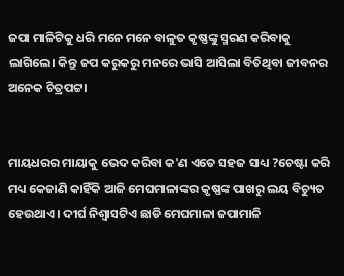ଜପା ମାଳିଟିକୁ ଧରି ମନେ ମନେ ବାଳୁତ କୃଷ୍ଣଙ୍କୁ ସ୍ମରଣ କରିବାକୁ ଲାଗିଲେ। କିନ୍ତୁ ଜପ କରୁକରୁ ମନରେ ଭାସି ଆସିଲା ବିତିଥିବା ଜୀବନର ଅନେକ ଚିତ୍ରପଟ୍ଟ।


ମାୟଧରର ମାୟାକୁ ଭେଦ କରିବା କ'ଣ ଏତେ ସହଜ ସାଧ୍ୟ ?ଚେଷ୍ଟା କରି ମଧ୍ୟ କେଜାଣି କାହିଁକି ଆଜି ମେଘମାଳାଙ୍କର କୃଷ୍ଣଙ୍କ ପାଖରୁ ଲୟ ବିଚ୍ୟୁତ ହେଉଥାଏ। ଦୀର୍ଘ ନିଶ୍ଵାସଟିଏ ଛାଡି ମେଘମାଳା ଜପାମାଳି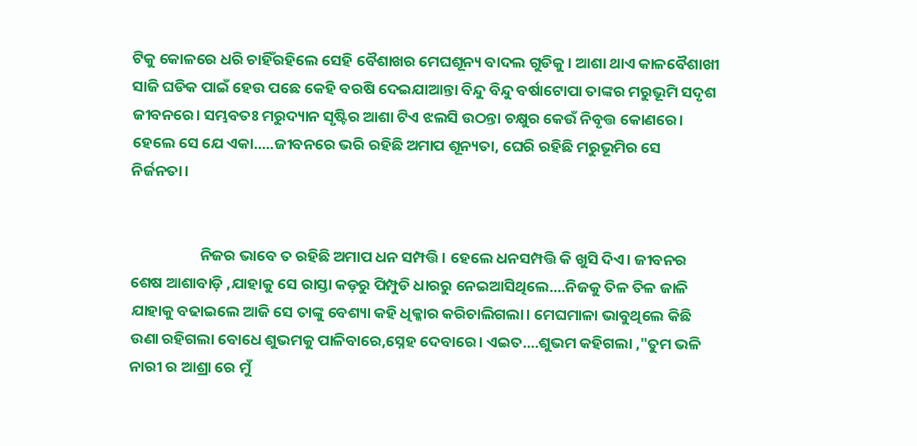ଟିକୁ କୋଳରେ ଧରି ଚାହିଁରହିଲେ ସେହି ବୈଶାଖର ମେଘଶୂନ୍ୟ ବାଦଲ ଗୁଡିକୁ। ଆଶା ଥାଏ କାଳବୈଶାଖୀ ସାଜି ଘଡିକ ପାଇଁ ହେଉ ପଛେ କେହି ବରଷି ଦେଇଯାଆନ୍ତା ବିନ୍ଦୁ ବିନ୍ଦୁ ବର୍ଷାଟୋପା ତାଙ୍କର ମରୁଭୂମି ସଦୃଶ ଜୀବନରେ। ସମ୍ଭବତଃ ମରୁଦ୍ୟାନ ସୃଷ୍ଟିର ଆଶା ଟିଏ ଝଲସି ଉଠନ୍ତା ଚକ୍ଷୁର କେଉଁ ନିବୃତ୍ତ କୋଣରେ। ହେଲେ ସେ ଯେ ଏକା.....ଜୀବନରେ ଭରି ରହିଛି ଅମାପ ଶୂନ୍ୟତା, ଘେରି ରହିଛି ମରୁଭୂମିର ସେ ନିର୍ଜନତା।


                    ନିଜର ଭାବେ ତ ରହିଛି ଅମାପ ଧନ ସମ୍ପତ୍ତି। ହେଲେ ଧନସମ୍ପତ୍ତି କି ଖୁସି ଦିଏ। ଜୀବନର ଶେଷ ଆଶାବାଡ଼ି ,ଯାହାକୁ ସେ ରାସ୍ତା କଡ଼ରୁ ପିମ୍ପୁଡି ଧାରରୁ ନେଇଆସିଥିଲେ....ନିଜକୁ ତିଳ ତିଳ ଜାଳି ଯାହାକୁ ବଢାଇଲେ ଆଜି ସେ ତାଙ୍କୁ ବେଶ୍ୟା କହି ଧିକ୍କାର କରିଚାଲିଗଲା। ମେଘମାଳା ଭାବୁଥିଲେ କିଛି ଉଣା ରହିଗଲା ବୋଧେ ଶୁଭମକୁ ପାଳିବାରେ,ସ୍ନେହ ଦେବାରେ। ଏଇତ....ଶୁଭମ କହିଗଲା ,"ତୁମ ଭଳି ନାରୀ ର ଆଶ୍ରା ରେ ମୁଁ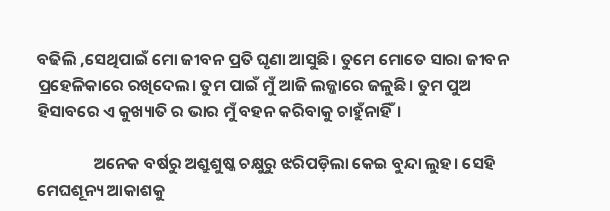ବଢିଲି ,ସେଥିପାଇଁ ମୋ ଜୀବନ ପ୍ରତି ଘୃଣା ଆସୁଛି। ତୁମେ ମୋତେ ସାରା ଜୀବନ ପ୍ରହେଳିକାରେ ରଖିଦେଲ। ତୁମ ପାଇଁ ମୁଁ ଆଜି ଲଜ୍ଜାରେ ଜଳୁଛି। ତୁମ ପୁଅ ହିସାବରେ ଏ କୁଖ୍ୟାତି ର ଭାର ମୁଁ ବହନ କରିବାକୁ ଚାହୁଁନାହିଁ।

               ଅନେକ ବର୍ଷରୁ ଅଶ୍ରୁଶୁଷ୍କ ଚକ୍ଷୁରୁ ଝରିପଡ଼ିଲା କେଇ ବୁନ୍ଦା ଲୁହ। ସେହି ମେଘଶୂନ୍ୟ ଆକାଶକୁ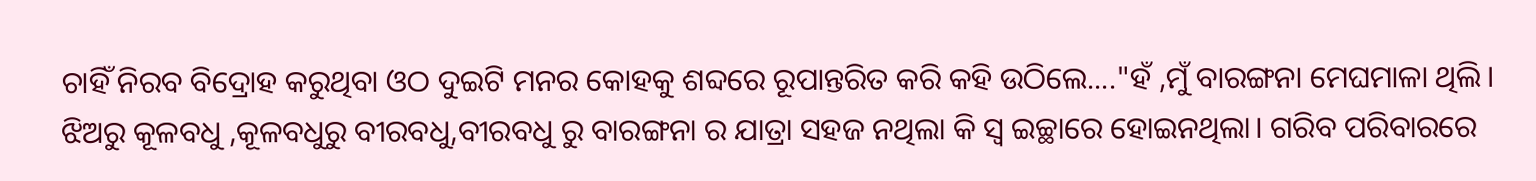ଚାହିଁ ନିରବ ବିଦ୍ରୋହ କରୁଥିବା ଓଠ ଦୁଇଟି ମନର କୋହକୁ ଶବ୍ଦରେ ରୂପାନ୍ତରିତ କରି କହି ଉଠିଲେ...."ହଁ ,ମୁଁ ବାରଙ୍ଗନା ମେଘମାଳା ଥିଲି। ଝିଅରୁ କୂଳବଧୁ ,କୂଳବଧୁରୁ ବୀରବଧୁ,ବୀରବଧୁ ରୁ ବାରଙ୍ଗନା ର ଯାତ୍ରା ସହଜ ନଥିଲା କି ସ୍ୱ ଇଚ୍ଛାରେ ହୋଇନଥିଲା। ଗରିବ ପରିବାରରେ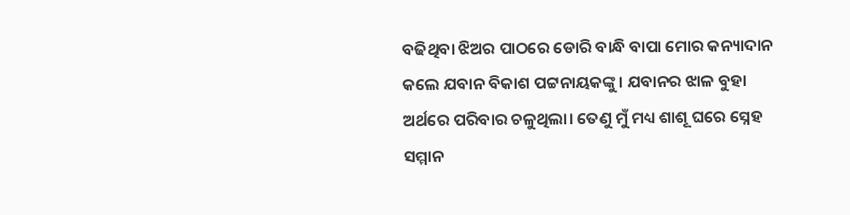ବଢିଥିବା ଝିଅର ପାଠରେ ଡୋରି ବାନ୍ଧି ବାପା ମୋର କନ୍ୟାଦାନ କଲେ ଯବାନ ବିକାଶ ପଟ୍ଟନାୟକଙ୍କୁ। ଯବାନର ଝାଳ ବୁହା ଅର୍ଥରେ ପରିବାର ଚଳୁଥିଲା। ତେଣୁ ମୁଁ ମଧ୍ୟ ଶାଶୂ ଘରେ ସ୍ନେହ ସମ୍ମାନ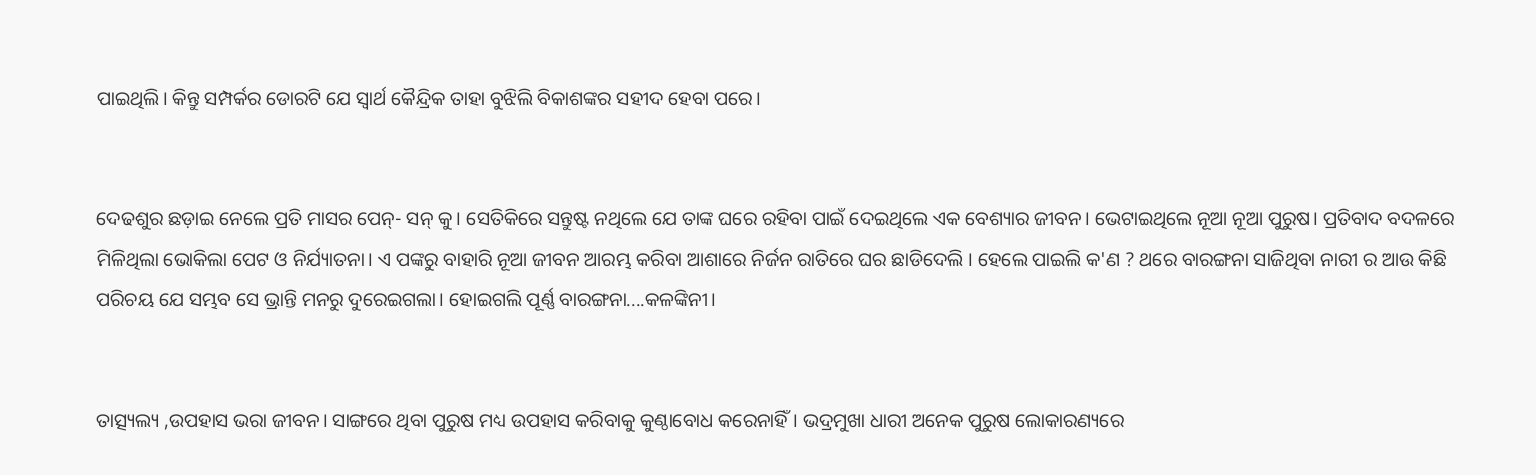ପାଇଥିଲି। କିନ୍ତୁ ସମ୍ପର୍କର ଡୋରଟି ଯେ ସ୍ୱାର୍ଥ କୈନ୍ଦ୍ରିକ ତାହା ବୁଝିଲି ବିକାଶଙ୍କର ସହୀଦ ହେବା ପରେ।


ଦେଢଶୁର ଛଡ଼ାଇ ନେଲେ ପ୍ରତି ମାସର ପେନ୍- ସନ୍ କୁ। ସେତିକିରେ ସନ୍ତୁଷ୍ଟ ନଥିଲେ ଯେ ତାଙ୍କ ଘରେ ରହିବା ପାଇଁ ଦେଇଥିଲେ ଏକ ବେଶ୍ୟାର ଜୀବନ। ଭେଟାଇଥିଲେ ନୂଆ ନୂଆ ପୁରୁଷ। ପ୍ରତିବାଦ ବଦଳରେ ମିଳିଥିଲା ଭୋକିଲା ପେଟ ଓ ନିର୍ଯ୍ୟାତନା। ଏ ପଙ୍କରୁ ବାହାରି ନୂଆ ଜୀବନ ଆରମ୍ଭ କରିବା ଆଶାରେ ନିର୍ଜନ ରାତିରେ ଘର ଛାଡିଦେଲି । ହେଲେ ପାଇଲି କ'ଣ ? ଥରେ ବାରଙ୍ଗନା ସାଜିଥିବା ନାରୀ ର ଆଉ କିଛି ପରିଚୟ ଯେ ସମ୍ଭବ ସେ ଭ୍ରାନ୍ତି ମନରୁ ଦୁରେଇଗଲା। ହୋଇଗଲି ପୂର୍ଣ୍ଣ ବାରଙ୍ଗନା....କଳଙ୍କିନୀ।


ତାତ୍ସ୍ୟଲ୍ୟ ,ଉପହାସ ଭରା ଜୀବନ। ସାଙ୍ଗରେ ଥିବା ପୁରୁଷ ମଧ୍ୟ ଉପହାସ କରିବାକୁ କୁଣ୍ଠାବୋଧ କରେନାହିଁ। ଭଦ୍ରମୁଖା ଧାରୀ ଅନେକ ପୁରୁଷ ଲୋକାରଣ୍ୟରେ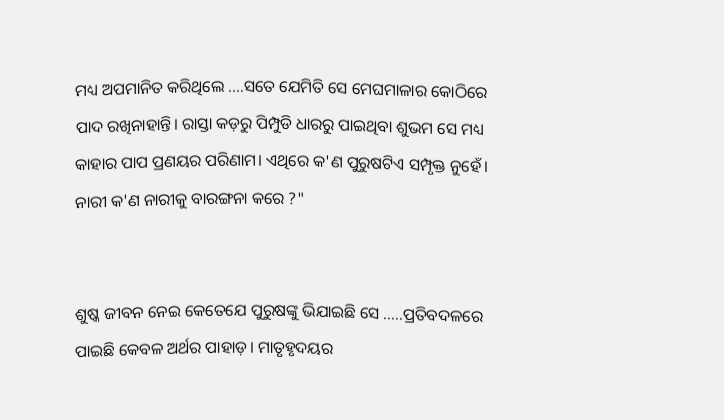ମଧ୍ୟ ଅପମାନିତ କରିଥିଲେ ....ସତେ ଯେମିତି ସେ ମେଘମାଳାର କୋଠିରେ ପାଦ ରଖିନାହାନ୍ତି। ରାସ୍ତା କଡ଼ରୁ ପିମ୍ପୁଡି ଧାରରୁ ପାଇଥିବା ଶୁଭମ ସେ ମଧ୍ୟ କାହାର ପାପ ପ୍ରଣୟର ପରିଣାମ। ଏଥିରେ କ'ଣ ପୁରୁଷଟିଏ ସମ୍ପୃକ୍ତ ନୁହେଁ। ନାରୀ କ'ଣ ନାରୀକୁ ବାରଙ୍ଗନା କରେ ?"


ଶୁଷ୍କ ଜୀବନ ନେଇ କେତେଯେ ପୁରୁଷଙ୍କୁ ଭିଯାଇଛି ସେ .....ପ୍ରତିବଦଳରେ ପାଇଛି କେବଳ ଅର୍ଥର ପାହାଡ଼। ମାତୃହୃଦୟର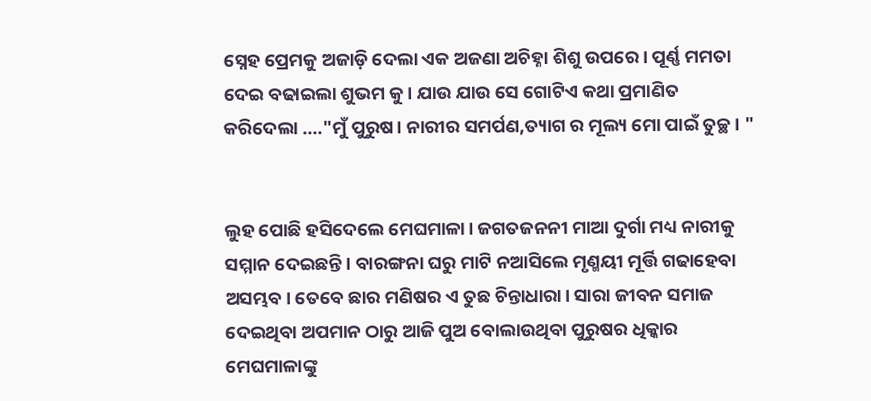ସ୍ନେହ ପ୍ରେମକୁ ଅଜାଡ଼ି ଦେଲା ଏକ ଅଜଣା ଅଚିହ୍ନା ଶିଶୁ ଉପରେ। ପୂର୍ଣ୍ଣ ମମତା ଦେଇ ବଢାଇଲା ଶୁଭମ କୁ। ଯାଉ ଯାଉ ସେ ଗୋଟିଏ କଥା ପ୍ରମାଣିତ କରିଦେଲା ...."ମୁଁ ପୁରୁଷ। ନାରୀର ସମର୍ପଣ,ତ୍ୟାଗ ର ମୂଲ୍ୟ ମୋ ପାଇଁ ତୁଚ୍ଛ। "


ଲୁହ ପୋଛି ହସିଦେଲେ ମେଘମାଳା। ଜଗତଜନନୀ ମାଆ ଦୁର୍ଗା ମଧ୍ୟ ନାରୀକୁ ସମ୍ମାନ ଦେଇଛନ୍ତି। ବାରଙ୍ଗନା ଘରୁ ମାଟି ନଆସିଲେ ମୃଣ୍ମୟୀ ମୂର୍ତ୍ତି ଗଢାହେବା ଅସମ୍ଭବ। ତେବେ ଛାର ମଣିଷର ଏ ତୁଛ ଚିନ୍ତାଧାରା। ସାରା ଜୀବନ ସମାଜ ଦେଇଥିବା ଅପମାନ ଠାରୁ ଆଜି ପୁଅ ବୋଲାଉଥିବା ପୁରୁଷର ଧିକ୍କାର ମେଘମାଳାଙ୍କୁ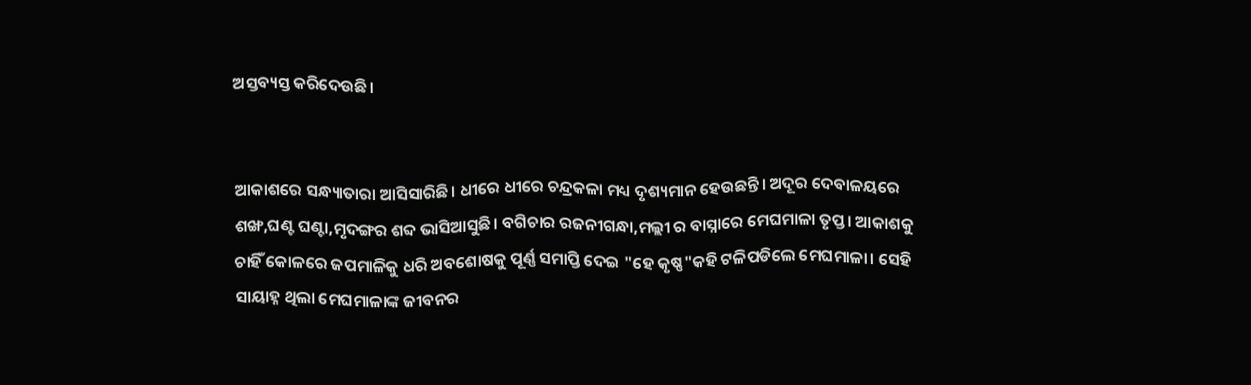ଅସ୍ତବ୍ୟସ୍ତ କରିଦେଉଛି।


ଆକାଶରେ ସନ୍ଧ୍ୟାତାରା ଆସିସାରିଛି। ଧୀରେ ଧୀରେ ଚନ୍ଦ୍ରକଳା ମଧ୍ୟ ଦୃଶ୍ୟମାନ ହେଉଛନ୍ତି। ଅଦୂର ଦେବାଳୟରେ ଶଙ୍ଖ,ଘଣ୍ଟ ଘଣ୍ଟା,ମୃଦଙ୍ଗର ଶବ୍ଦ ଭାସିଆସୁଛି। ବଗିଚାର ରଜନୀଗନ୍ଧା,ମଲ୍ଲୀ ର ବାସ୍ନାରେ ମେଘମାଳା ତୃପ୍ତ। ଆକାଶକୁ ଚାହିଁ କୋଳରେ ଜପମାଳିକୁ ଧରି ଅବଶୋଷକୁ ପୂର୍ଣ୍ଣ ସମାପ୍ତି ଦେଇ "ହେ କୃଷ୍ଣ"କହି ଟଳିପଡିଲେ ମେଘମାଳା। ସେହି ସାୟାହ୍ନ ଥିଲା ମେଘମାଳାଙ୍କ ଜୀବନର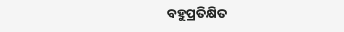ବହୁପ୍ରତିକ୍ଷିତ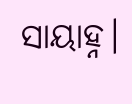ସାୟାହ୍ନ।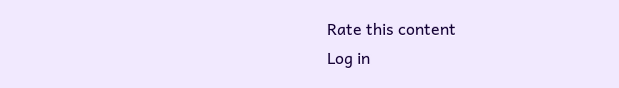Rate this content
Log in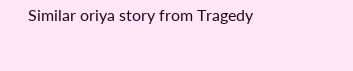Similar oriya story from Tragedy